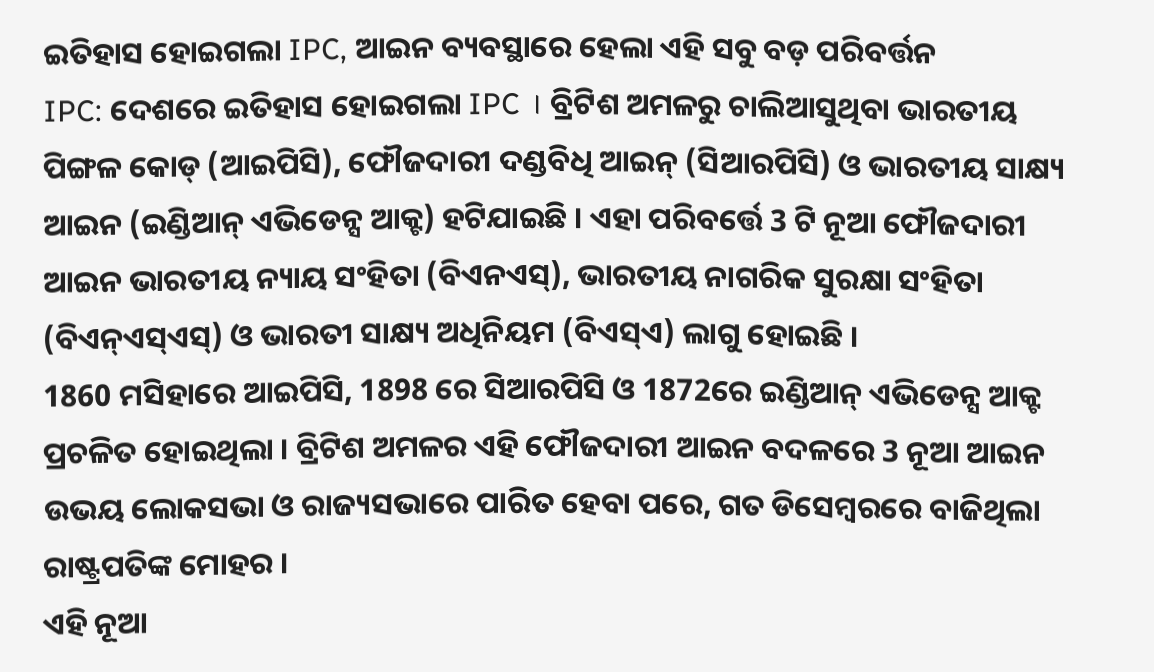ଇତିହାସ ହୋଇଗଲା IPC, ଆଇନ ବ୍ୟବସ୍ଥାରେ ହେଲା ଏହି ସବୁ ବଡ଼ ପରିବର୍ତ୍ତନ
IPC: ଦେଶରେ ଇତିହାସ ହୋଇଗଲା IPC । ବ୍ରିଟିଶ ଅମଳରୁ ଚାଲିଆସୁଥିବା ଭାରତୀୟ ପିଙ୍ଗଳ କୋଡ୍ (ଆଇପିସି), ଫୌଜଦାରୀ ଦଣ୍ଡବିଧି ଆଇନ୍ (ସିଆରପିସି) ଓ ଭାରତୀୟ ସାକ୍ଷ୍ୟ ଆଇନ (ଇଣ୍ଡିଆନ୍ ଏଭିଡେନ୍ସ ଆକ୍ଟ) ହଟିଯାଇଛି । ଏହା ପରିବର୍ତ୍ତେ 3 ଟି ନୂଆ ଫୌଜଦାରୀ ଆଇନ ଭାରତୀୟ ନ୍ୟାୟ ସଂହିତା (ବିଏନଏସ୍), ଭାରତୀୟ ନାଗରିକ ସୁରକ୍ଷା ସଂହିତା (ବିଏନ୍ଏସ୍ଏସ୍) ଓ ଭାରତୀ ସାକ୍ଷ୍ୟ ଅଧିନିୟମ (ବିଏସ୍ଏ) ଲାଗୁ ହୋଇଛି ।
1860 ମସିହାରେ ଆଇପିସି, 1898 ରେ ସିଆରପିସି ଓ 1872ରେ ଇଣ୍ଡିଆନ୍ ଏଭିଡେନ୍ସ ଆକ୍ଟ ପ୍ରଚଳିତ ହୋଇଥିଲା । ବ୍ରିଟିଶ ଅମଳର ଏହି ଫୌଜଦାରୀ ଆଇନ ବଦଳରେ 3 ନୂଆ ଆଇନ ଉଭୟ ଲୋକସଭା ଓ ରାଜ୍ୟସଭାରେ ପାରିତ ହେବା ପରେ, ଗତ ଡିସେମ୍ବରରେ ବାଜିଥିଲା ରାଷ୍ଟ୍ରପତିଙ୍କ ମୋହର ।
ଏହି ନୂଆ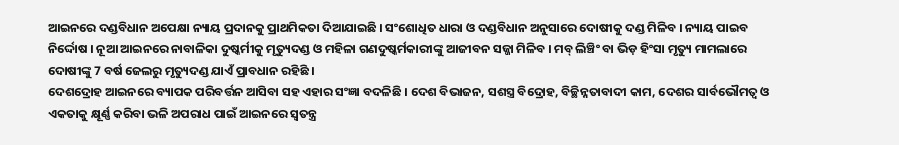ଆଇନରେ ଦଣ୍ଡବିଧାନ ଅପେକ୍ଷା ନ୍ୟାୟ ପ୍ରଦାନକୁ ପ୍ରାଥମିକତା ଦିଆଯାଇଛି । ସଂଶୋଧିତ ଧାରା ଓ ଦଣ୍ଡବିଧାନ ଅନୁସାରେ ଦୋଷୀକୁ ଦଣ୍ଡ ମିଳିବ । ନ୍ୟାୟ ପାଇବ ନିର୍ଦ୍ଦୋଷ । ନୂଆ ଆଇନରେ ନାବାଳିକା ଦୁଷ୍କର୍ମୀକୁ ମୃତ୍ୟୁଦଣ୍ଡ ଓ ମହିଳା ଗଣଦୁଷ୍କର୍ମକାରୀଙ୍କୁ ଆଜୀବନ ସଜ୍ଜା ମିଳିବ । ମବ୍ ଲିଞ୍ଚିଂ ବା ଭିଡ଼ ହିଂସା ମୃତ୍ୟୁ ମାମଲାରେ ଦୋଷୀଙ୍କୁ 7 ବର୍ଷ ଜେଲରୁ ମୃତ୍ୟୁଦଣ୍ଡ ଯାଏଁ ପ୍ରାବଧାନ ରହିଛି ।
ଦେଶଦ୍ରୋହ ଆଇନରେ ବ୍ୟାପକ ପରିବର୍ତ୍ତନ ଆସିବା ସହ ଏହାର ସଂଜ୍ଞା ବଦଳିଛି । ଦେଶ ବିଭାଜନ, ସଶସ୍ତ୍ର ବିଦ୍ରୋହ, ବିଚ୍ଛିନ୍ନତାବାଦୀ କାମ, ଦେଶର ସାର୍ବଭୌମତ୍ବ ଓ ଏକତାକୁ କ୍ଷୂର୍ଣ୍ଣ କରିବା ଭଳି ଅପରାଧ ପାଇଁ ଆଇନରେ ସ୍ବତନ୍ତ୍ର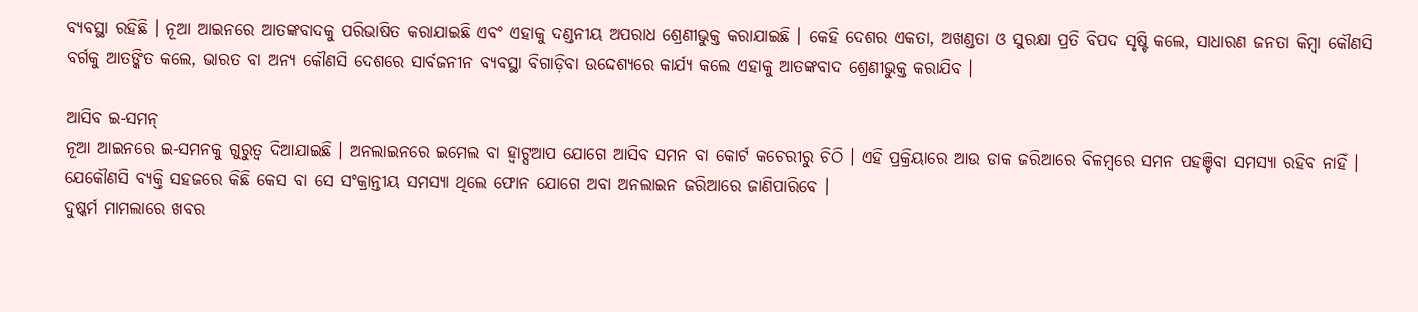ବ୍ୟବସ୍ଥା ରହିଛି । ନୂଆ ଆଇନରେ ଆତଙ୍କବାଦକୁ ପରିଭାଷିତ କରାଯାଇଛି ଏବଂ ଏହାକୁ ଦଣ୍ଡନୀୟ ଅପରାଧ ଶ୍ରେଣୀଭୁକ୍ତ କରାଯାଇଛି । କେହି ଦେଶର ଏକତା, ଅଖଣ୍ଡତା ଓ ସୁରକ୍ଷା ପ୍ରତି ବିପଦ ସୃଷ୍ଟି କଲେ, ସାଧାରଣ ଜନତା କିମ୍ବା କୌଣସି ବର୍ଗକୁ ଆତଙ୍କିତ କଲେ, ଭାରତ ବା ଅନ୍ୟ କୌଣସି ଦେଶରେ ସାର୍ବଜନୀନ ବ୍ୟବସ୍ଥା ବିଗାଡ଼ିବା ଉଦ୍ଦେଶ୍ୟରେ କାର୍ଯ୍ୟ କଲେ ଏହାକୁ ଆତଙ୍କବାଦ ଶ୍ରେଣୀଭୁକ୍ତ କରାଯିବ ।

ଆସିବ ଇ-ସମନ୍
ନୂଆ ଆଇନରେ ଇ-ସମନକୁ ଗୁରୁତ୍ୱ ଦିଆଯାଇଛି । ଅନଲାଇନରେ ଇମେଲ ବା ହ୍ୱାଟ୍ସଆପ ଯୋଗେ ଆସିବ ସମନ ବା କୋର୍ଟ କଚେରୀରୁ ଚିଠି । ଏହି ପ୍ରକ୍ରିୟାରେ ଆଉ ଡାକ ଜରିଆରେ ବିଳମ୍ବରେ ସମନ ପହଞ୍ଚିବା ସମସ୍ୟା ରହିବ ନାହିଁ । ଯେକୌଣସି ବ୍ୟକ୍ତି ସହଜରେ କିଛି କେସ ବା ସେ ସଂକ୍ରାନ୍ତୀୟ ସମସ୍ୟା ଥିଲେ ଫୋନ ଯୋଗେ ଅବା ଅନଲାଇନ ଜରିଆରେ ଜାଣିପାରିବେ ।
ଦୁଷ୍କର୍ମ ମାମଲାରେ ଖବର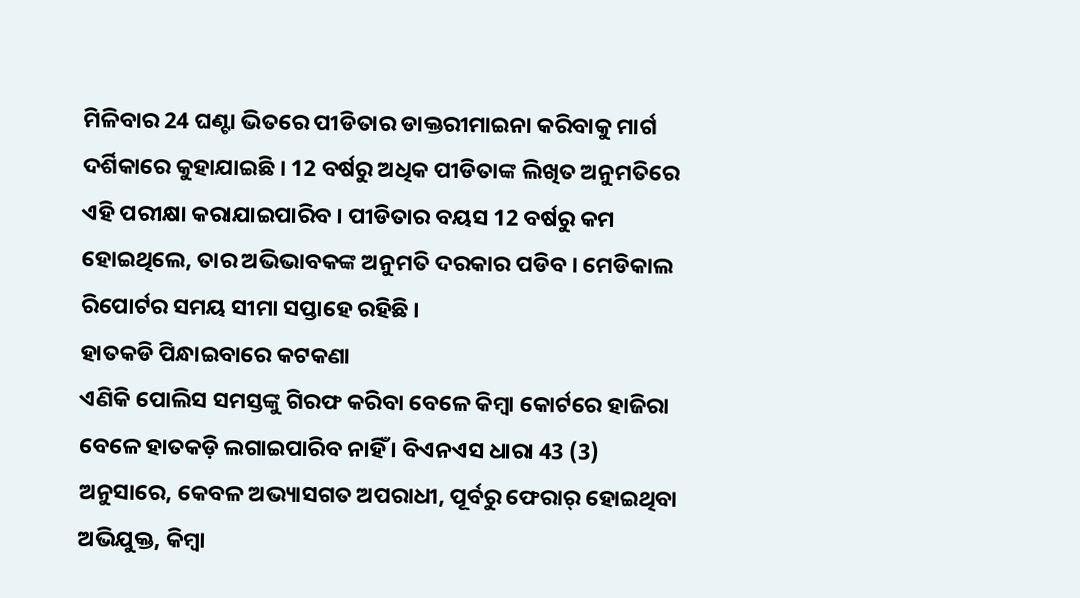ମିଳିବାର 24 ଘଣ୍ଟା ଭିତରେ ପୀଡିତାର ଡାକ୍ତରୀମାଇନା କରିବାକୁ ମାର୍ଗ ଦର୍ଶିକାରେ କୁହାଯାଇଛି । 12 ବର୍ଷରୁ ଅଧିକ ପୀଡିତାଙ୍କ ଲିଖିତ ଅନୁମତିରେ ଏହି ପରୀକ୍ଷା କରାଯାଇପାରିବ । ପୀଡିତାର ବୟସ 12 ବର୍ଷରୁ କମ ହୋଇଥିଲେ, ତାର ଅଭିଭାବକଙ୍କ ଅନୁମତି ଦରକାର ପଡିବ । ମେଡିକାଲ ରିପୋର୍ଟର ସମୟ ସୀମା ସପ୍ତାହେ ରହିଛି ।
ହାତକଡି ପିନ୍ଧାଇବାରେ କଟକଣା
ଏଣିକି ପୋଲିସ ସମସ୍ତଙ୍କୁ ଗିରଫ କରିବା ବେଳେ କିମ୍ବା କୋର୍ଟରେ ହାଜିରା ବେଳେ ହାତକଡ଼ି ଲଗାଇପାରିବ ନାହିଁ । ବିଏନଏସ ଧାରା 43 (3) ଅନୁସାରେ, କେବଳ ଅଭ୍ୟାସଗତ ଅପରାଧୀ, ପୂର୍ବରୁ ଫେରାର୍ ହୋଇଥିବା ଅଭିଯୁକ୍ତ, କିମ୍ବା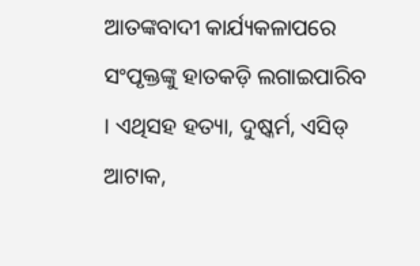ଆତଙ୍କବାଦୀ କାର୍ଯ୍ୟକଳାପରେ ସଂପୃକ୍ତଙ୍କୁ ହାତକଡ଼ି ଲଗାଇପାରିବ । ଏଥିସହ ହତ୍ୟା, ଦୁଷ୍କର୍ମ, ଏସିଡ୍ ଆଟାକ,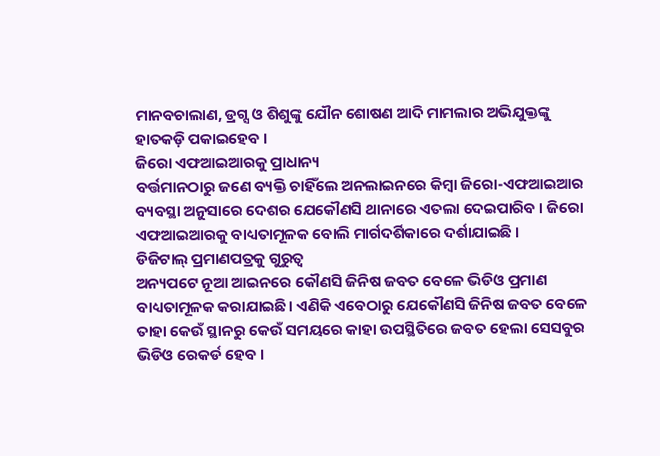ମାନବଚାଲାଣ, ଡ୍ରଗ୍ସ ଓ ଶିଶୁଙ୍କୁ ଯୌନ ଶୋଷଣ ଆଦି ମାମଲାର ଅଭିଯୁକ୍ତଙ୍କୁ ହାତକଡ଼ି ପକାଇହେବ ।
ଜିରୋ ଏଫଆଇଆରକୁ ପ୍ରାଧାନ୍ୟ
ବର୍ତ୍ତମାନଠାରୁ ଜଣେ ବ୍ୟକ୍ତି ଚାହିଁଲେ ଅନଲାଇନରେ କିମ୍ବା ଜିରୋ-ଏଫଆଇଆର ବ୍ୟବସ୍ଥା ଅନୁସାରେ ଦେଶର ଯେକୌଣସି ଥାନାରେ ଏତଲା ଦେଇପାରିବ । ଜିରୋ ଏଫଆଇଆରକୁ ବାଧ୍ୟତାମୂଳକ ବୋଲି ମାର୍ଗଦର୍ଶିକାରେ ଦର୍ଶାଯାଇଛି ।
ଡିଜିଟାଲ୍ ପ୍ରମାଣପତ୍ରକୁ ଗୁରୁତ୍ୱ
ଅନ୍ୟପଟେ ନୂଆ ଆଇନରେ କୌଣସି ଜିନିଷ ଜବତ ବେଳେ ଭିଡିଓ ପ୍ରମାଣ ବାଧ୍ୟତାମୂଳକ କରାଯାଇଛି। ଏଣିକି ଏବେଠାରୁ ଯେକୌଣସି ଜିନିଷ ଜବତ ବେଳେ ତାହା କେଉଁ ସ୍ଥାନରୁ କେଉଁ ସମୟରେ କାହା ଉପସ୍ଥିତିରେ ଜବତ ହେଲା ସେସବୁର ଭିଡିଓ ରେକର୍ଡ ହେବ ।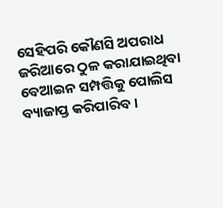ସେହିପରି କୌଣସି ଅପରାଧ ଜରିଆରେ ଠୁଳ କରାଯାଇଥିବା ବେଆଇନ ସମ୍ପତ୍ତିକୁ ପୋଲିସ ବ୍ୟାଜାପ୍ତ କରିପାରିବ ।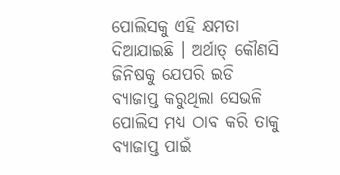ପୋଲିସକୁ ଏହି କ୍ଷମତା ଦିଆଯାଇଛି । ଅର୍ଥାତ୍ କୌଣସି ଜିନିଷକୁ ଯେପରି ଇଡି ବ୍ୟାଜାପ୍ତ କରୁଥିଲା ସେଭଳି ପୋଲିସ ମଧ୍ୟ ଠାବ କରି ତାକୁ ବ୍ୟାଜାପ୍ତ ପାଇଁ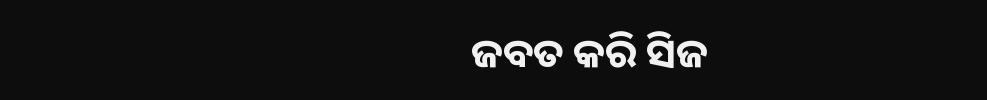ଜବତ କରି ସିଜ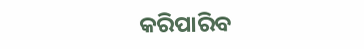କରିପାରିବ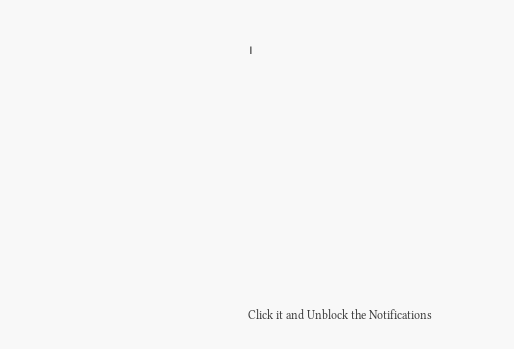।












Click it and Unblock the Notifications